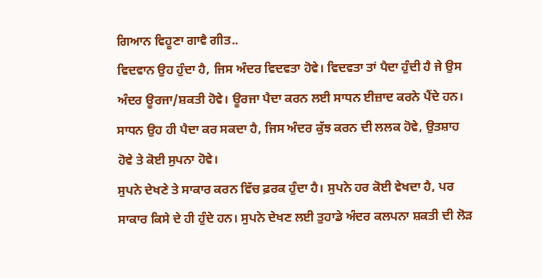ਗਿਆਨ ਵਿਹੂਣਾ ਗਾਵੈ ਗੀਤ..
ਵਿਦਵਾਨ ਉਹ ਹੁੰਦਾ ਹੈ, ਜਿਸ ਅੰਦਰ ਵਿਦਵਤਾ ਹੋਵੇ। ਵਿਦਵਤਾ ਤਾਂ ਪੈਦਾ ਹੁੰਦੀ ਹੈ ਜੇ ਉਸ ਅੰਦਰ ਊਰਜਾ/ਸ਼ਕਤੀ ਹੋਵੇ। ਊਰਜਾ ਪੈਦਾ ਕਰਨ ਲਈ ਸਾਧਨ ਈਜ਼ਾਦ ਕਰਨੇ ਪੈਂਦੇ ਹਨ। ਸਾਧਨ ਉਹ ਹੀ ਪੈਦਾ ਕਰ ਸਕਦਾ ਹੈ, ਜਿਸ ਅੰਦਰ ਕੁੱਝ ਕਰਨ ਦੀ ਲਲਕ ਹੋਵੇ, ਉਤਸ਼ਾਹ ਹੋਵੇ ਤੇ ਕੋਈ ਸੁਪਨਾ ਹੋਵੇ।
ਸੁਪਨੇ ਦੇਖਣੇ ਤੇ ਸਾਕਾਰ ਕਰਨ ਵਿੱਚ ਫ਼ਰਕ ਹੁੰਦਾ ਹੈ। ਸੁਪਨੇ ਹਰ ਕੋਈ ਵੇਖਦਾ ਹੈ, ਪਰ ਸਾਕਾਰ ਕਿਸੇ ਦੇ ਹੀ ਹੁੰਦੇ ਹਨ। ਸੁਪਨੇ ਦੇਖਣ ਲਈ ਤੁਹਾਡੇ ਅੰਦਰ ਕਲਪਨਾ ਸ਼ਕਤੀ ਦੀ ਲੋੜ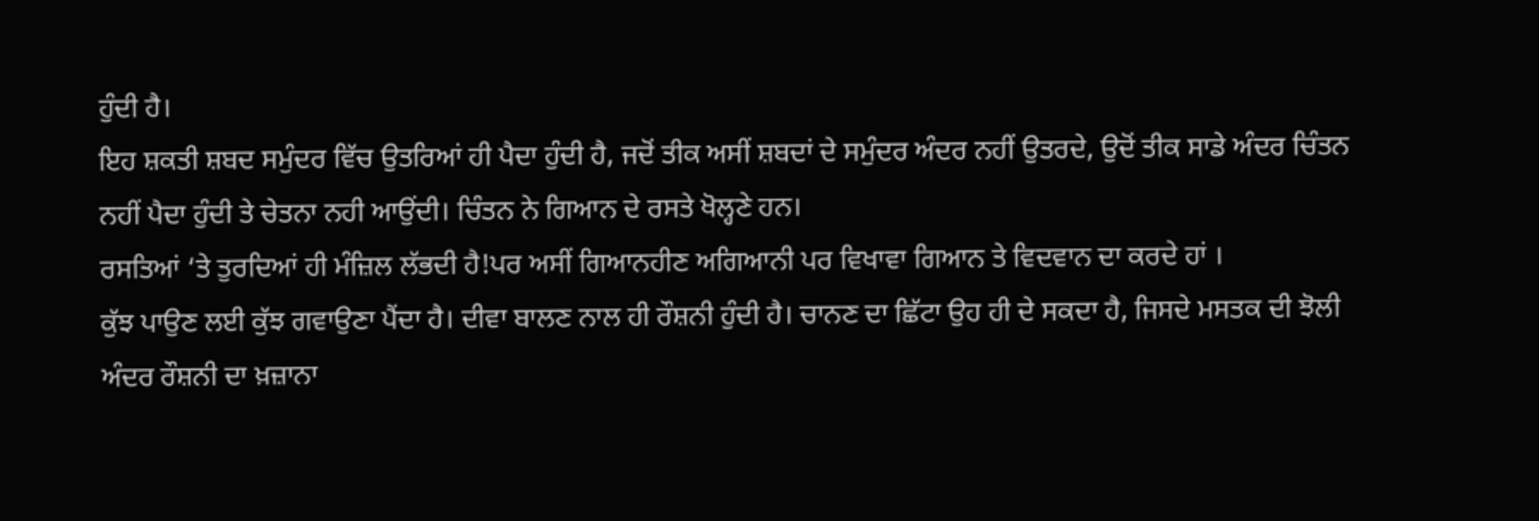ਹੁੰਦੀ ਹੈ।
ਇਹ ਸ਼ਕਤੀ ਸ਼ਬਦ ਸਮੁੰਦਰ ਵਿੱਚ ਉਤਰਿਆਂ ਹੀ ਪੈਦਾ ਹੁੰਦੀ ਹੈ, ਜਦੋਂ ਤੀਕ ਅਸੀਂ ਸ਼ਬਦਾਂ ਦੇ ਸਮੁੰਦਰ ਅੰਦਰ ਨਹੀਂ ਉਤਰਦੇ, ਉਦੋਂ ਤੀਕ ਸਾਡੇ ਅੰਦਰ ਚਿੰਤਨ ਨਹੀਂ ਪੈਦਾ ਹੁੰਦੀ ਤੇ ਚੇਤਨਾ ਨਹੀ ਆਉਂਦੀ। ਚਿੰਤਨ ਨੇ ਗਿਆਨ ਦੇ ਰਸਤੇ ਖੋਲ੍ਹਣੇ ਹਨ।
ਰਸਤਿਆਂ ‘ਤੇ ਤੁਰਦਿਆਂ ਹੀ ਮੰਜ਼ਿਲ ਲੱਭਦੀ ਹੈ!ਪਰ ਅਸੀਂ ਗਿਆਨਹੀਣ ਅਗਿਆਨੀ ਪਰ ਵਿਖਾਵਾ ਗਿਆਨ ਤੇ ਵਿਦਵਾਨ ਦਾ ਕਰਦੇ ਹਾਂ ।
ਕੁੱਝ ਪਾਉਣ ਲਈ ਕੁੱਝ ਗਵਾਉਣਾ ਪੈਂਦਾ ਹੈ। ਦੀਵਾ ਬਾਲਣ ਨਾਲ ਹੀ ਰੌਸ਼ਨੀ ਹੁੰਦੀ ਹੈ। ਚਾਨਣ ਦਾ ਛਿੱਟਾ ਉਹ ਹੀ ਦੇ ਸਕਦਾ ਹੈ, ਜਿਸਦੇ ਮਸਤਕ ਦੀ ਝੋਲੀ ਅੰਦਰ ਰੌਸ਼ਨੀ ਦਾ ਖ਼ਜ਼ਾਨਾ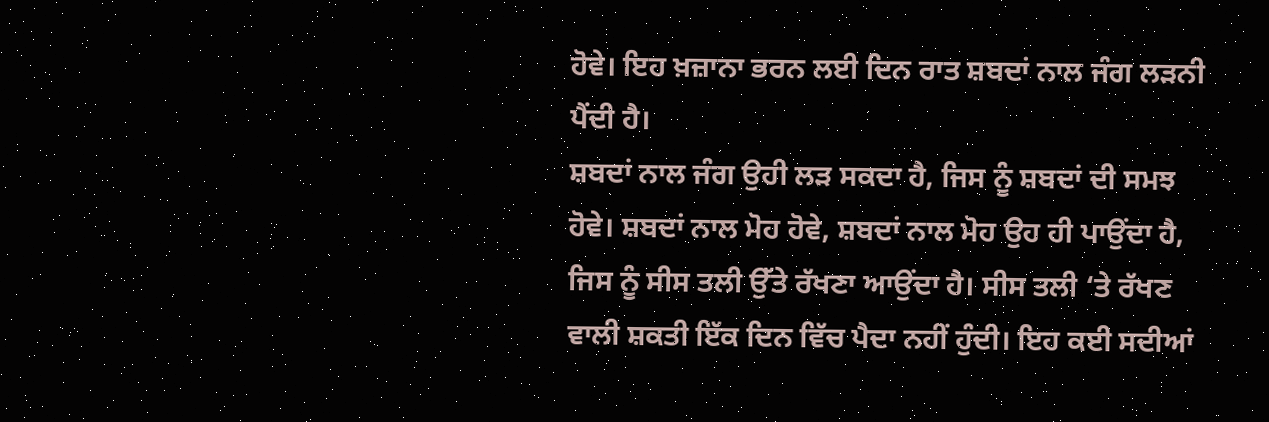ਹੋਵੇ। ਇਹ ਖ਼ਜ਼ਾਨਾ ਭਰਨ ਲਈ ਦਿਨ ਰਾਤ ਸ਼ਬਦਾਂ ਨਾਲ ਜੰਗ ਲੜਨੀ ਪੈਂਦੀ ਹੈ।
ਸ਼ਬਦਾਂ ਨਾਲ ਜੰਗ ਉਹੀ ਲੜ ਸਕਦਾ ਹੈ, ਜਿਸ ਨੂੰ ਸ਼ਬਦਾਂ ਦੀ ਸਮਝ ਹੋਵੇ। ਸ਼ਬਦਾਂ ਨਾਲ ਮੋਹ ਹੋਵੇ, ਸ਼ਬਦਾਂ ਨਾਲ ਮੋਹ ਉਹ ਹੀ ਪਾਉਂਦਾ ਹੈ, ਜਿਸ ਨੂੰ ਸੀਸ ਤਲੀ ਉੱਤੇ ਰੱਖਣਾ ਆਉਂਦਾ ਹੈ। ਸੀਸ ਤਲੀ ‘ਤੇ ਰੱਖਣ ਵਾਲੀ ਸ਼ਕਤੀ ਇੱਕ ਦਿਨ ਵਿੱਚ ਪੈਦਾ ਨਹੀਂ ਹੁੰਦੀ। ਇਹ ਕਈ ਸਦੀਆਂ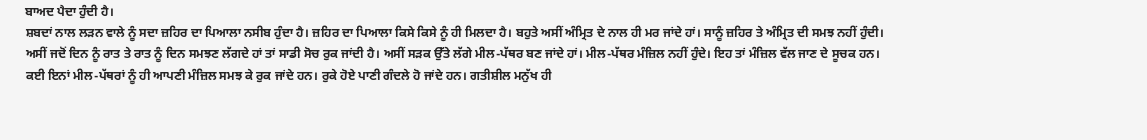ਬਾਅਦ ਪੈਦਾ ਹੁੰਦੀ ਹੈ।
ਸ਼ਬਦਾਂ ਨਾਲ ਲੜਨ ਵਾਲੇ ਨੂੰ ਸਦਾ ਜ਼ਹਿਰ ਦਾ ਪਿਆਲਾ ਨਸੀਬ ਹੁੰਦਾ ਹੈ। ਜ਼ਹਿਰ ਦਾ ਪਿਆਲਾ ਕਿਸੇ ਕਿਸੇ ਨੂੰ ਹੀ ਮਿਲਦਾ ਹੈ। ਬਹੁਤੇ ਅਸੀਂ ਅੰਮ੍ਰਿਤ ਦੇ ਨਾਲ ਹੀ ਮਰ ਜਾਂਦੇ ਹਾਂ। ਸਾਨੂੰ ਜ਼ਹਿਰ ਤੇ ਅੰਮ੍ਰਿਤ ਦੀ ਸਮਝ ਨਹੀਂ ਹੁੰਦੀ।
ਅਸੀਂ ਜਦੋਂ ਦਿਨ ਨੂੰ ਰਾਤ ਤੇ ਰਾਤ ਨੂੰ ਦਿਨ ਸਮਝਣ ਲੱਗਦੇ ਹਾਂ ਤਾਂ ਸਾਡੀ ਸੋਚ ਰੁਕ ਜਾਂਦੀ ਹੈ। ਅਸੀਂ ਸੜਕ ਉੱਤੇ ਲੱਗੇ ਮੀਲ-ਪੱਥਰ ਬਣ ਜਾਂਦੇ ਹਾਂ। ਮੀਲ-ਪੱਥਰ ਮੰਜ਼ਿਲ ਨਹੀਂ ਹੁੰਦੇ। ਇਹ ਤਾਂ ਮੰਜ਼ਿਲ ਵੱਲ ਜਾਣ ਦੇ ਸੂਚਕ ਹਨ।
ਕਈ ਇਨਾਂ ਮੀਲ-ਪੱਥਰਾਂ ਨੂੰ ਹੀ ਆਪਣੀ ਮੰਜ਼ਿਲ ਸਮਝ ਕੇ ਰੁਕ ਜਾਂਦੇ ਹਨ। ਰੁਕੇ ਹੋਏ ਪਾਣੀ ਗੰਦਲੇ ਹੋ ਜਾਂਦੇ ਹਨ। ਗਤੀਸ਼ੀਲ ਮਨੁੱਖ ਹੀ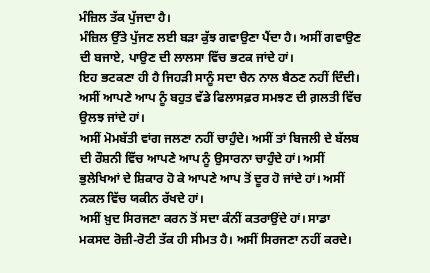ਮੰਜ਼ਿਲ ਤੱਕ ਪੁੱਜਦਾ ਹੈ।
ਮੰਜ਼ਿਲ ਉੱਤੇ ਪੁੱਜਣ ਲਈ ਬੜਾ ਕੁੱਝ ਗਵਾਉਣਾ ਪੈਂਦਾ ਹੈ। ਅਸੀਂ ਗਵਾਉਣ ਦੀ ਬਜਾਏ, ਪਾਉਣ ਦੀ ਲਾਲਸਾ ਵਿੱਚ ਭਟਕ ਜਾਂਦੇ ਹਾਂ।
ਇਹ ਭਟਕਣਾ ਹੀ ਹੈ ਜਿਹੜੀ ਸਾਨੂੰ ਸਦਾ ਚੈਨ ਨਾਲ ਬੈਠਣ ਨਹੀਂ ਦਿੰਦੀ। ਅਸੀਂ ਆਪਣੇ ਆਪ ਨੂੰ ਬਹੁਤ ਵੱਡੇ ਫਿਲਾਸਫ਼ਰ ਸਮਝਣ ਦੀ ਗ਼ਲਤੀ ਵਿੱਚ ਉਲਝ ਜਾਂਦੇ ਹਾਂ।
ਅਸੀਂ ਮੋਮਬੱਤੀ ਵਾਂਗ ਜਲਣਾ ਨਹੀਂ ਚਾਹੁੰਦੇ। ਅਸੀਂ ਤਾਂ ਬਿਜਲੀ ਦੇ ਬੱਲਬ ਦੀ ਰੌਸ਼ਨੀ ਵਿੱਚ ਆਪਣੇ ਆਪ ਨੂੰ ਉਸਾਰਨਾ ਚਾਹੁੰਦੇ ਹਾਂ। ਅਸੀਂ ਭੁਲੇਖਿਆਂ ਦੇ ਸ਼ਿਕਾਰ ਹੋ ਕੇ ਆਪਣੇ ਆਪ ਤੋਂ ਦੂਰ ਹੋ ਜਾਂਦੇ ਹਾਂ। ਅਸੀਂ ਨਕਲ ਵਿੱਚ ਯਕੀਨ ਰੱਖਦੇ ਹਾਂ।
ਅਸੀਂ ਖ਼ੁਦ ਸਿਰਜਣਾ ਕਰਨ ਤੋਂ ਸਦਾ ਕੰਨੀਂ ਕਤਰਾਉਂਦੇ ਹਾਂ। ਸਾਡਾ ਮਕਸਦ ਰੋਜ਼ੀ-ਰੋਟੀ ਤੱਕ ਹੀ ਸੀਮਤ ਹੈ। ਅਸੀਂ ਸਿਰਜਣਾ ਨਹੀਂ ਕਰਦੇ।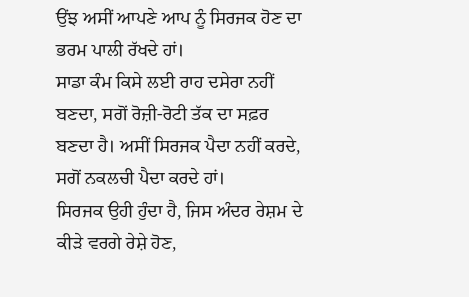ਉਂਝ ਅਸੀਂ ਆਪਣੇ ਆਪ ਨੂੰ ਸਿਰਜਕ ਹੋਣ ਦਾ ਭਰਮ ਪਾਲੀ ਰੱਖਦੇ ਹਾਂ।
ਸਾਡਾ ਕੰਮ ਕਿਸੇ ਲਈ ਰਾਹ ਦਸੇਰਾ ਨਹੀਂ ਬਣਦਾ, ਸਗੋਂ ਰੋਜ਼ੀ-ਰੋਟੀ ਤੱਕ ਦਾ ਸਫ਼ਰ ਬਣਦਾ ਹੈ। ਅਸੀਂ ਸਿਰਜਕ ਪੈਦਾ ਨਹੀਂ ਕਰਦੇ, ਸਗੋਂ ਨਕਲਚੀ ਪੈਦਾ ਕਰਦੇ ਹਾਂ।
ਸਿਰਜਕ ਉਹੀ ਹੁੰਦਾ ਹੈ, ਜਿਸ ਅੰਦਰ ਰੇਸ਼ਮ ਦੇ ਕੀੜੇ ਵਰਗੇ ਰੇਸ਼ੇ ਹੋਣ,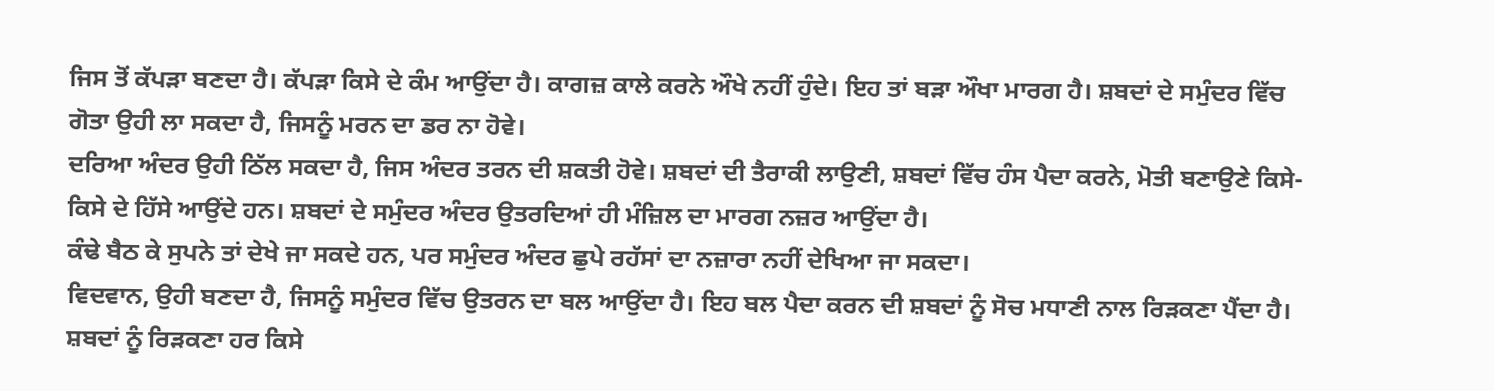ਜਿਸ ਤੋਂ ਕੱਪੜਾ ਬਣਦਾ ਹੈ। ਕੱਪੜਾ ਕਿਸੇ ਦੇ ਕੰਮ ਆਉਂਦਾ ਹੈ। ਕਾਗਜ਼ ਕਾਲੇ ਕਰਨੇ ਔਖੇ ਨਹੀਂ ਹੁੰਦੇ। ਇਹ ਤਾਂ ਬੜਾ ਔਖਾ ਮਾਰਗ ਹੈ। ਸ਼ਬਦਾਂ ਦੇ ਸਮੁੰਦਰ ਵਿੱਚ ਗੋਤਾ ਉਹੀ ਲਾ ਸਕਦਾ ਹੈ, ਜਿਸਨੂੰ ਮਰਨ ਦਾ ਡਰ ਨਾ ਹੋਵੇ।
ਦਰਿਆ ਅੰਦਰ ਉਹੀ ਠਿੱਲ ਸਕਦਾ ਹੈ, ਜਿਸ ਅੰਦਰ ਤਰਨ ਦੀ ਸ਼ਕਤੀ ਹੋਵੇ। ਸ਼ਬਦਾਂ ਦੀ ਤੈਰਾਕੀ ਲਾਉਣੀ, ਸ਼ਬਦਾਂ ਵਿੱਚ ਹੰਸ ਪੈਦਾ ਕਰਨੇ, ਮੋਤੀ ਬਣਾਉਣੇ ਕਿਸੇ-ਕਿਸੇ ਦੇ ਹਿੱਸੇ ਆਉਂਦੇ ਹਨ। ਸ਼ਬਦਾਂ ਦੇ ਸਮੁੰਦਰ ਅੰਦਰ ਉਤਰਦਿਆਂ ਹੀ ਮੰਜ਼ਿਲ ਦਾ ਮਾਰਗ ਨਜ਼ਰ ਆਉਂਦਾ ਹੈ।
ਕੰਢੇ ਬੈਠ ਕੇ ਸੁਪਨੇ ਤਾਂ ਦੇਖੇ ਜਾ ਸਕਦੇ ਹਨ, ਪਰ ਸਮੁੰਦਰ ਅੰਦਰ ਛੁਪੇ ਰਹੱਸਾਂ ਦਾ ਨਜ਼ਾਰਾ ਨਹੀਂ ਦੇਖਿਆ ਜਾ ਸਕਦਾ।
ਵਿਦਵਾਨ, ਉਹੀ ਬਣਦਾ ਹੈ, ਜਿਸਨੂੰ ਸਮੁੰਦਰ ਵਿੱਚ ਉਤਰਨ ਦਾ ਬਲ ਆਉਂਦਾ ਹੈ। ਇਹ ਬਲ ਪੈਦਾ ਕਰਨ ਦੀ ਸ਼ਬਦਾਂ ਨੂੰ ਸੋਚ ਮਧਾਣੀ ਨਾਲ ਰਿੜਕਣਾ ਪੈਂਦਾ ਹੈ। ਸ਼ਬਦਾਂ ਨੂੰ ਰਿੜਕਣਾ ਹਰ ਕਿਸੇ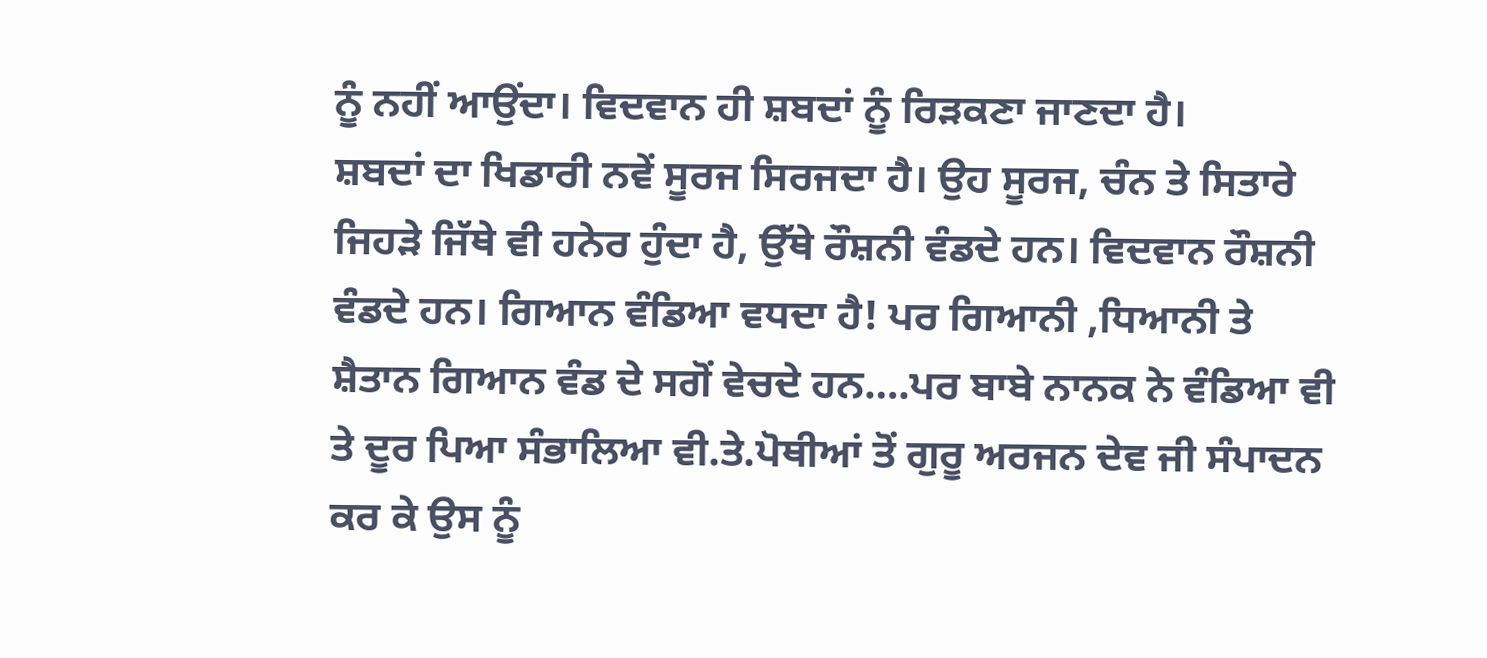ਨੂੰ ਨਹੀਂ ਆਉਂਦਾ। ਵਿਦਵਾਨ ਹੀ ਸ਼ਬਦਾਂ ਨੂੰ ਰਿੜਕਣਾ ਜਾਣਦਾ ਹੈ।
ਸ਼ਬਦਾਂ ਦਾ ਖਿਡਾਰੀ ਨਵੇਂ ਸੂਰਜ ਸਿਰਜਦਾ ਹੈ। ਉਹ ਸੂਰਜ, ਚੰਨ ਤੇ ਸਿਤਾਰੇ ਜਿਹੜੇ ਜਿੱਥੇ ਵੀ ਹਨੇਰ ਹੁੰਦਾ ਹੈ, ਉੱਥੇ ਰੌਸ਼ਨੀ ਵੰਡਦੇ ਹਨ। ਵਿਦਵਾਨ ਰੌਸ਼ਨੀ ਵੰਡਦੇ ਹਨ। ਗਿਆਨ ਵੰਡਿਆ ਵਧਦਾ ਹੈ! ਪਰ ਗਿਆਨੀ ,ਧਿਆਨੀ ਤੇ ਸ਼ੈਤਾਨ ਗਿਆਨ ਵੰਡ ਦੇ ਸਗੋਂ ਵੇਚਦੇ ਹਨ….ਪਰ ਬਾਬੇ ਨਾਨਕ ਨੇ ਵੰਡਿਆ ਵੀ ਤੇ ਦੂਰ ਪਿਆ ਸੰਭਾਲਿਆ ਵੀ.ਤੇ.ਪੋਥੀਆਂ ਤੋਂ ਗੁਰੂ ਅਰਜਨ ਦੇਵ ਜੀ ਸੰਪਾਦਨ ਕਰ ਕੇ ਉਸ ਨੂੰ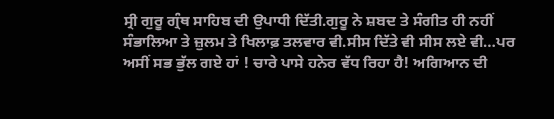ਸ੍ਰੀ ਗੁਰੂ ਗ੍ਰੰਥ ਸਾਹਿਬ ਦੀ ਉਪਾਧੀ ਦਿੱਤੀ.ਗੁਰੂ ਨੇ ਸ਼ਬਦ ਤੇ ਸੰਗੀਤ ਹੀ ਨਹੀਂ ਸੰਭਾਲਿਆ ਤੇ ਜ਼ੁਲਮ ਤੇ ਖਿਲਾਫ਼ ਤਲਵਾਰ ਵੀ.ਸੀਸ ਦਿੱਤੇ ਵੀ ਸੀਸ ਲਏ ਵੀ…ਪਰ ਅਸੀਂ ਸਭ ਭੁੱਲ ਗਏ ਹਾਂ ! ਚਾਰੇ ਪਾਸੇ ਹਨੇਰ ਵੱਧ ਰਿਹਾ ਹੈ! ਅਗਿਆਨ ਦੀ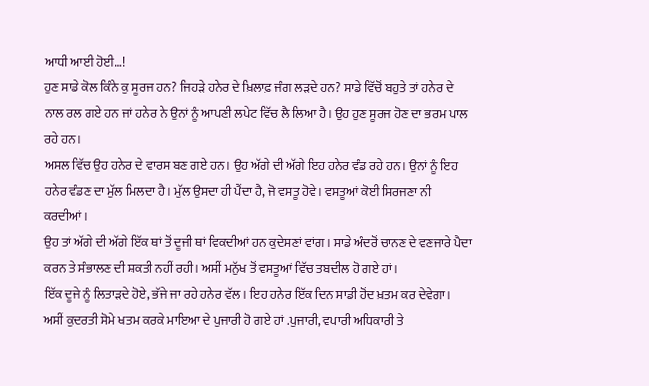ਆਧੀ ਆਈ ਹੋਈ…!
ਹੁਣ ਸਾਡੇ ਕੋਲ ਕਿੰਨੇ ਕੁ ਸੂਰਜ ਹਨ? ਜਿਹੜੇ ਹਨੇਰ ਦੇ ਖ਼ਿਲਾਫ਼ ਜੰਗ ਲੜਦੇ ਹਨ? ਸਾਡੇ ਵਿੱਚੋਂ ਬਹੁਤੇ ਤਾਂ ਹਨੇਰ ਦੇ ਨਾਲ ਰਲ ਗਏ ਹਨ ਜਾਂ ਹਨੇਰ ਨੇ ਉਨਾਂ ਨੂੰ ਆਪਣੀ ਲਪੇਟ ਵਿੱਚ ਲੈ ਲਿਆ ਹੈ। ਉਹ ਹੁਣ ਸੂਰਜ ਹੋਣ ਦਾ ਭਰਮ ਪਾਲ ਰਹੇ ਹਨ।
ਅਸਲ ਵਿੱਚ ਉਹ ਹਨੇਰ ਦੇ ਵਾਰਸ ਬਣ ਗਏ ਹਨ। ਉਹ ਅੱਗੇ ਦੀ ਅੱਗੇ ਇਹ ਹਨੇਰ ਵੰਡ ਰਹੇ ਹਨ। ਉਨਾਂ ਨੂੰ ਇਹ ਹਨੇਰ ਵੰਡਣ ਦਾ ਮੁੱਲ ਮਿਲਦਾ ਹੈ। ਮੁੱਲ ਉਸਦਾ ਹੀ ਪੈਂਦਾ ਹੈ, ਜੋ ਵਸਤੂ ਹੋਵੇ। ਵਸਤੂਆਂ ਕੋਈ ਸਿਰਜਣਾ ਨੀ ਕਰਦੀਆਂ।
ਉਹ ਤਾਂ ਅੱਗੇ ਦੀ ਅੱਗੇ ਇੱਕ ਥਾਂ ਤੋਂ ਦੂਜੀ ਥਾਂ ਵਿਕਦੀਆਂ ਹਨ ਕੁਦੇਸਣਾਂ ਵਾਂਗ। ਸਾਡੇ ਅੰਦਰੋਂ ਚਾਨਣ ਦੇ ਵਣਜਾਰੇ ਪੈਦਾ ਕਰਨ ਤੇ ਸੰਭਾਲਣ ਦੀ ਸ਼ਕਤੀ ਨਹੀਂ ਰਹੀ। ਅਸੀਂ ਮਨੁੱਖ ਤੋਂ ਵਸਤੂਆਂ ਵਿੱਚ ਤਬਦੀਲ ਹੋ ਗਏ ਹਾਂ।
ਇੱਕ ਦੂਜੇ ਨੂੰ ਲਿਤਾੜਦੇ ਹੋਏ, ਭੱਜੇ ਜਾ ਰਹੇ ਹਨੇਰ ਵੱਲ। ਇਹ ਹਨੇਰ ਇੱਕ ਦਿਨ ਸਾਡੀ ਹੋਂਦ ਖ਼ਤਮ ਕਰ ਦੇਵੇਗਾ। ਅਸੀਂ ਕੁਦਰਤੀ ਸੋਮੇ ਖਤਮ ਕਰਕੇ ਮਾਇਆ ਦੇ ਪੁਜਾਰੀ ਹੋ ਗਏ ਹਾਂ .ਪੁਜਾਰੀ, ਵਪਾਰੀ ਅਧਿਕਾਰੀ ਤੇ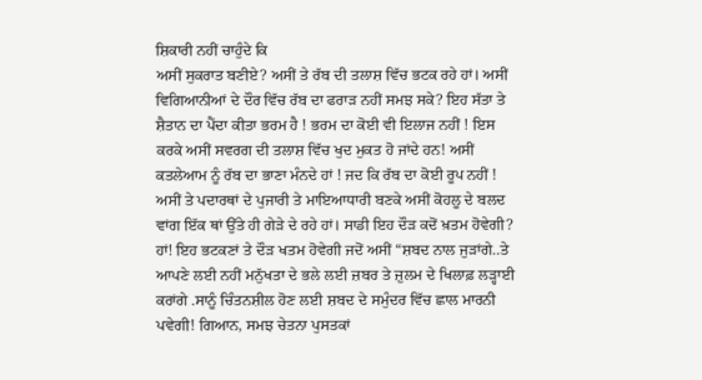ਸ਼ਿਕਾਰੀ ਨਹੀਂ ਚਾਹੁੰਦੇ ਕਿ
ਅਸੀਂ ਸੁਕਰਾਤ ਬਣੀਏ? ਅਸੀਂ ਤੇ ਰੱਬ ਦੀ ਤਲਾਸ਼ ਵਿੱਚ ਭਟਕ ਰਹੇ ਹਾਂ। ਅਸੀਂ ਵਿਗਿਆਨੀਆਂ ਦੇ ਦੌਰ ਵਿੱਚ ਰੱਬ ਦਾ ਫਰਾੜ ਨਹੀਂ ਸਮਝ ਸਕੇ? ਇਹ ਸੱਤਾ ਤੇ ਸ਼ੈਤਾਨ ਦਾ ਪੈਂਦਾ ਕੀਤਾ ਭਰਮ ਹੈ ! ਭਰਮ ਦਾ ਕੋਈ ਵੀ ਇਲਾਜ ਨਹੀਂ ! ਇਸ ਕਰਕੇ ਅਸੀਂ ਸਵਰਗ ਦੀ ਤਲਾਸ਼ ਵਿੱਚ ਖੁਦ ਮੁਕਤ ਹੋ ਜਾਂਦੇ ਹਨ! ਅਸੀਂ ਕਤਲੇਆਮ ਨੂੰ ਰੱਬ ਦਾ ਭਾਣਾ ਮੰਨਦੇ ਹਾਂ ! ਜਦ ਕਿ ਰੱਬ ਦਾ ਕੋਈ ਰੂਪ ਨਹੀਂ ! ਅਸੀਂ ਤੇ ਪਦਾਰਥਾਂ ਦੇ ਪੁਜਾਰੀ ਤੇ ਮਾਇਆਧਾਰੀ ਬਣਕੇ ਅਸੀਂ ਕੋਹਲੂ ਦੇ ਬਲਦ ਵਾਂਗ ਇੱਕ ਥਾਂ ਉੱਤੇ ਹੀ ਗੇੜੇ ਦੇ ਰਹੇ ਹਾਂ। ਸਾਡੀ ਇਹ ਦੌੜ ਕਦੋਂ ਖ਼ਤਮ ਹੋਵੇਗੀ?
ਹਾਂ! ਇਹ ਭਟਕਣਾਂ ਤੇ ਦੌੜ ਖਤਮ ਹੋਵੇਗੀ ਜਦੋਂ ਅਸੀਂ “ਸ਼ਬਦ ਨਾਲ ਜੁੜਾਂਗੇ..ਤੇ ਆਪਣੇ ਲਈ ਨਹੀਂ ਮਨੁੱਖਤਾ ਦੇ ਭਲੇ ਲਈ ਜ਼ਬਰ ਤੇ ਜ਼ੁਲਮ ਦੇ ਖਿਲਾਫ਼ ਲੜ੍ਹਾਈ ਕਰਾਂਗੇ .ਸਾਨੂੰ ਚਿੰਤਨਸ਼ੀਲ ਹੋਣ ਲਈ ਸ਼ਬਦ ਦੇ ਸਮੁੰਦਰ ਵਿੱਚ ਛਾਲ ਮਾਰਨੀ ਪਵੇਗੀ! ਗਿਆਨ, ਸਮਝ ਚੇਤਨਾ ਪੁਸਤਕਾਂ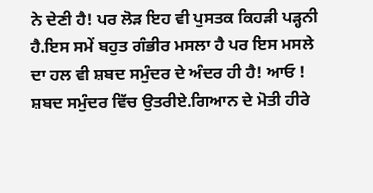ਨੇ ਦੇਣੀ ਹੈ! ਪਰ ਲੋੜ ਇਹ ਵੀ ਪੁਸਤਕ ਕਿਹੜੀ ਪੜ੍ਹਨੀ ਹੈ.ਇਸ ਸਮੇਂ ਬਹੁਤ ਗੰਭੀਰ ਮਸਲਾ ਹੈ ਪਰ ਇਸ ਮਸਲੇ ਦਾ ਹਲ ਵੀ ਸ਼ਬਦ ਸਮੁੰਦਰ ਦੇ ਅੰਦਰ ਹੀ ਹੈ! ਆਓ ! ਸ਼ਬਦ ਸਮੁੰਦਰ ਵਿੱਚ ਉਤਰੀਏ.ਗਿਆਨ ਦੇ ਮੋਤੀ ਹੀਰੇ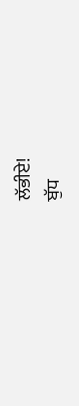ਲੱਭੀਏ!
ਬੁੱਧ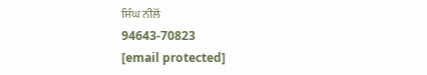ਸਿੰਘ ਨੀਲੋਂ
94643-70823
[email protected]